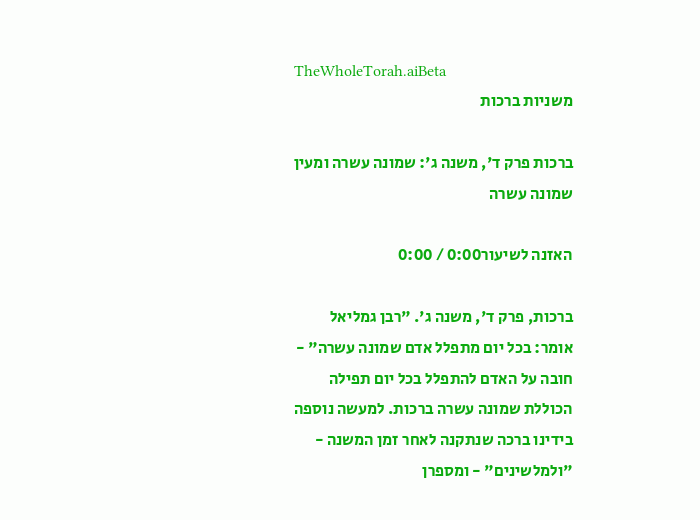TheWholeTorah.aiBeta
משניות ברכות

ברכות פרק ד', משנה ג': שמונה עשרה ומעין שמונה עשרה

האזנה לשיעור0:00 / 0:00

ברכות, פרק ד', משנה ג'. "רבן גמליאל אומר: בכל יום מתפלל אדם שמונה עשרה" - חובה על האדם להתפלל בכל יום תפילה הכוללת שמונה עשרה ברכות. למעשה נוספה בידינו ברכה שנתקנה לאחר זמן המשנה - "ולמלשינים" - ומספרן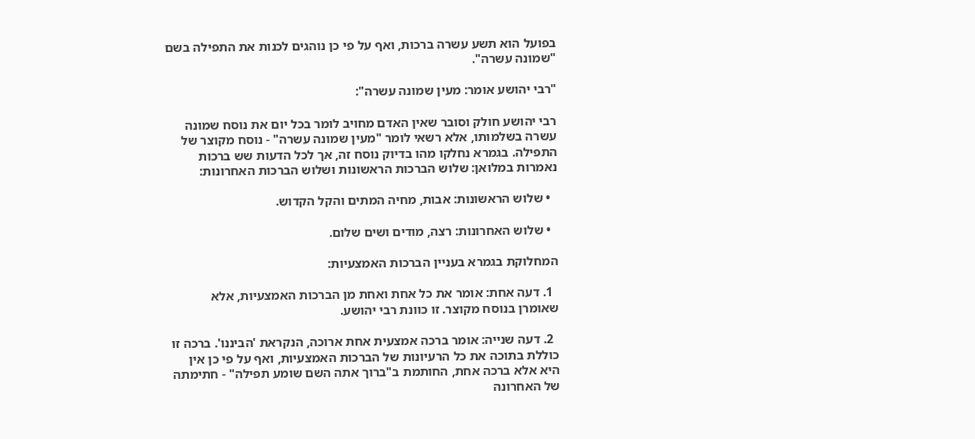בפועל הוא תשע עשרה ברכות, ואף על פי כן נוהגים לכנות את התפילה בשם "שמונה עשרה".

"רבי יהושע אומר: מעין שמונה עשרה":

רבי יהושע חולק וסובר שאין האדם מחויב לומר בכל יום את נוסח שמונה עשרה בשלמותו, אלא רשאי לומר "מעין שמונה עשרה" - נוסח מקוצר של התפילה. בגמרא נחלקו מהו בדיוק נוסח זה, אך לכל הדעות שש ברכות נאמרות במלואן: שלוש הברכות הראשונות ושלוש הברכות האחרונות:

  • שלוש הראשונות: אבות, מחיה המתים והקל הקדוש.

  • שלוש האחרונות: רצה, מודים ושים שלום.

המחלוקת בגמרא בעניין הברכות האמצעיות:

  1. דעה אחת: אומר את כל אחת ואחת מן הברכות האמצעיות, אלא שאומרן בנוסח מקוצר. זו כוונת רבי יהושע.

  2. דעה שנייה: אומר ברכה אמצעית אחת ארוכה, הנקראת 'הביננו'. ברכה זו כוללת בתוכה את כל הרעיונות של הברכות האמצעיות, ואף על פי כן אין היא אלא ברכה אחת, החותמת ב"ברוך אתה השם שומע תפילה" - חתימתה של האחרונה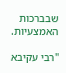שבברכות האמצעיות.

"רבי עקיבא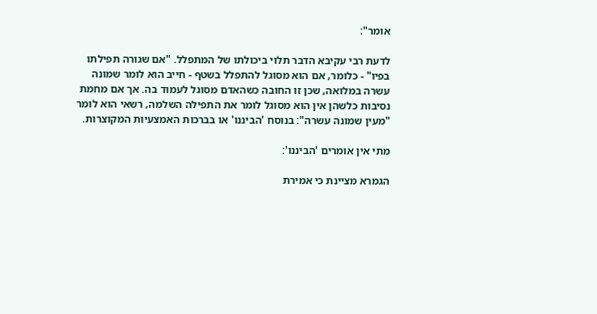אומר":

לדעת רבי עקיבא הדבר תלוי ביכולתו של המתפלל. "אם שגורה תפילתו בפיו" - כלומר, אם הוא מסוגל להתפלל בשטף - חייב הוא לומר שמונה עשרה במלואה, שכן זו החובה כשהאדם מסוגל לעמוד בה. אך אם מחמת נסיבות כלשהן אין הוא מסוגל לומר את התפילה השלמה, רשאי הוא לומר "מעין שמונה עשרה": בנוסח 'הביננו' או בברכות האמצעיות המקוצרות.

מתי אין אומרים 'הביננו':

הגמרא מציינת כי אמירת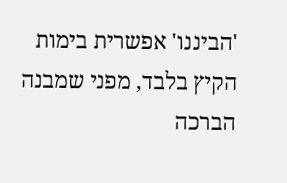'הביננו' אפשרית בימות הקיץ בלבד, מפני שמבנה הברכה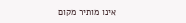אינו מותיר מקום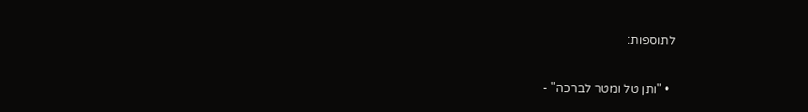לתוספות:

  • "ותן טל ומטר לברכה" -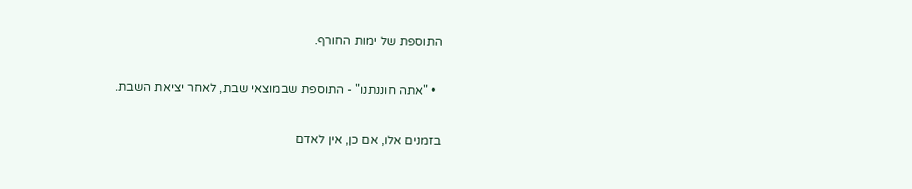התוספת של ימות החורף.

  • "אתה חוננתנו" - התוספת שבמוצאי שבת, לאחר יציאת השבת.

בזמנים אלו, אם כן, אין לאדם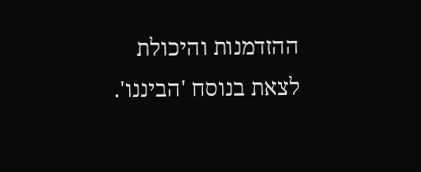ההזדמנות והיכולת לצאת בנוסח 'הביננו'.